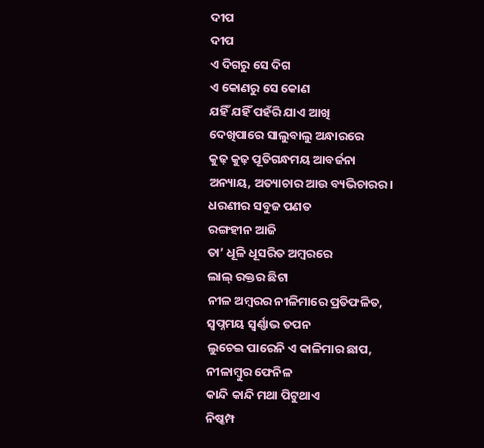ଦୀପ
ଦୀପ
ଏ ଦିଗରୁ ସେ ଦିଗ
ଏ କୋଣରୁ ସେ କୋଣ
ଯହିଁ ଯହିଁ ପହଁରି ଯାଏ ଆଖି
ଦେଖିପାରେ ସାଲୁବାଲୁ ଅନ୍ଧାରରେ
କୁଢ଼ କୁଢ଼ ପୂତିଗନ୍ଧମୟ ଆବର୍ଜନା
ଅନ୍ୟାୟ, ଅତ୍ୟାଚାର ଆଉ ବ୍ୟଭିଚାରର।
ଧରଣୀର ସବୁଜ ପଣତ
ରଙ୍ଗହୀନ ଆଜି
ତା’ ଧୂଳି ଧୂସରିତ ଅମ୍ବରରେ
ଲାଲ୍ ରକ୍ତର ଛିଟା
ନୀଳ ଅମ୍ବରର ନୀଳିମାରେ ପ୍ରତିଫଳିତ,
ସ୍ଵପ୍ନମୟ ସ୍ଵର୍ଣ୍ଣାଭ ତପନ
ଲୁଚେଇ ପାରେନି ଏ କାଳିମାର ଛାପ,
ନୀଳାମ୍ବୁର ଫେନିଳ
କାନ୍ଦି କାନ୍ଦି ମଥା ପିଟୁଥାଏ
ନିଷ୍କମ୍ପ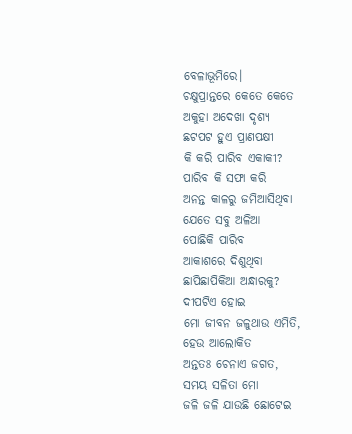ବେଳାଭୂମିରେ।
ଚକ୍ଷୁପ୍ରାନ୍ତରେ କେତେ କେତେ
ଅକୁହା ଅଦେଖା ଦୃଶ୍ୟ
ଛଟପଟ ହୁଏ ପ୍ରାଣପକ୍ଷୀ
କି କରି ପାରିବ ଏକାକୀ?
ପାରିବ କି ସଫା କରି
ଅନନ୍ତ କାଳରୁ ଜମିଆସିଥିବା
ଯେତେ ସବୁ ଅଳିଆ
ପୋଛିକି ପାରିବ
ଆକାଶରେ ଦିଶୁଥିବା
ଛାପିଛାପିକିଆ ଅନ୍ଧାରକୁ?
ଦୀପଟିଏ ହୋଇ
ମୋ ଜୀବନ ଜଳୁଥାଉ ଏମିତି,
ହେଉ ଆଲୋକିତ
ଅନ୍ତତଃ ଚେନାଏ ଜଗତ,
ସମୟ ସଳିତା ମୋ
ଜଳି ଜଳି ଯାଉଛି ଛୋଟେଇ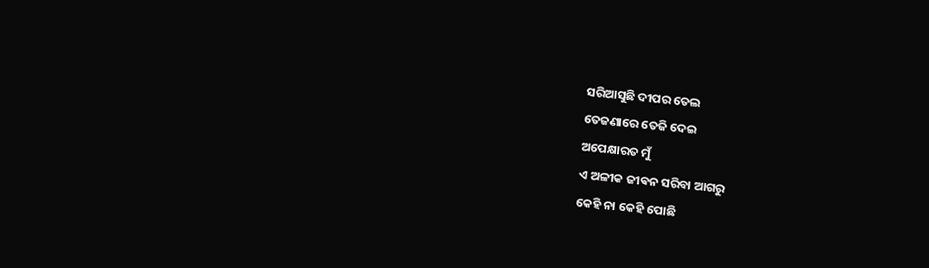ସରିଆସୁଛି ଦୀପର ତେଲ
ତେଜଣାରେ ତେଜି ଦେଇ
ଅପେକ୍ଷାରତ ମୁଁ
ଏ ଅଳୀକ ଜୀଵନ ସରିବା ଆଗରୁ
କେହି ନା କେହି ପୋଛି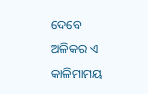ଦେବେ
ଅଳିକର ଏ କାଳିମାମୟ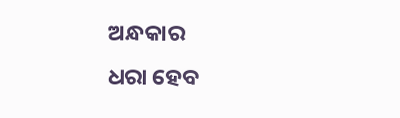ଅନ୍ଧକାର
ଧରା ହେବ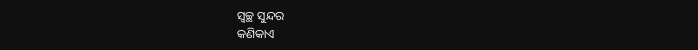ସ୍ୱଚ୍ଛ ସୁନ୍ଦର
କଣିକାଏ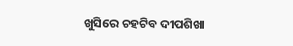ଖୁସିରେ ଚହଟିବ ଦୀପଶିଖା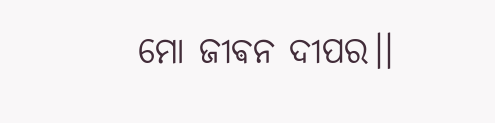ମୋ ଜୀଵନ ଦୀପର।।